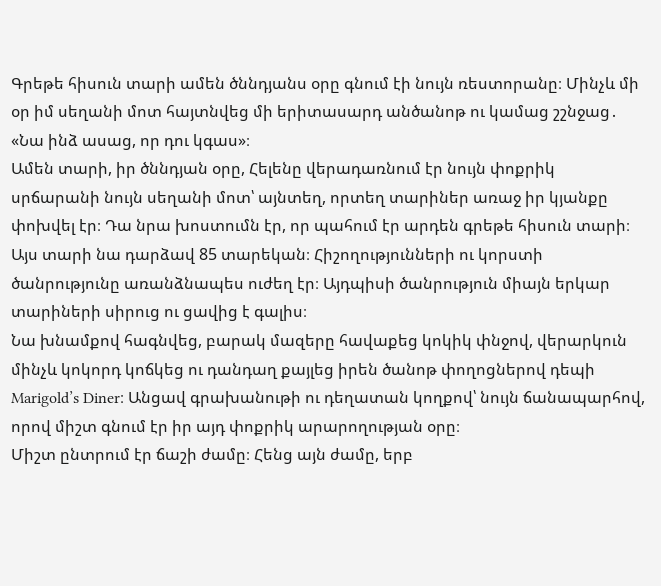Գրեթե հիսուն տարի ամեն ծննդյանս օրը գնում էի նույն ռեստորանը։ Մինչև մի օր իմ սեղանի մոտ հայտնվեց մի երիտասարդ անծանոթ ու կամաց շշնջաց․
«Նա ինձ ասաց, որ դու կգաս»։
Ամեն տարի, իր ծննդյան օրը, Հելենը վերադառնում էր նույն փոքրիկ սրճարանի նույն սեղանի մոտ՝ այնտեղ, որտեղ տարիներ առաջ իր կյանքը փոխվել էր։ Դա նրա խոստումն էր, որ պահում էր արդեն գրեթե հիսուն տարի։
Այս տարի նա դարձավ 85 տարեկան։ Հիշողությունների ու կորստի ծանրությունը առանձնապես ուժեղ էր։ Այդպիսի ծանրություն միայն երկար տարիների սիրուց ու ցավից է գալիս։
Նա խնամքով հագնվեց, բարակ մազերը հավաքեց կոկիկ փնջով, վերարկուն մինչև կոկորդ կոճկեց ու դանդաղ քայլեց իրեն ծանոթ փողոցներով դեպի Marigold’s Diner։ Անցավ գրախանութի ու դեղատան կողքով՝ նույն ճանապարհով, որով միշտ գնում էր իր այդ փոքրիկ արարողության օրը։
Միշտ ընտրում էր ճաշի ժամը։ Հենց այն ժամը, երբ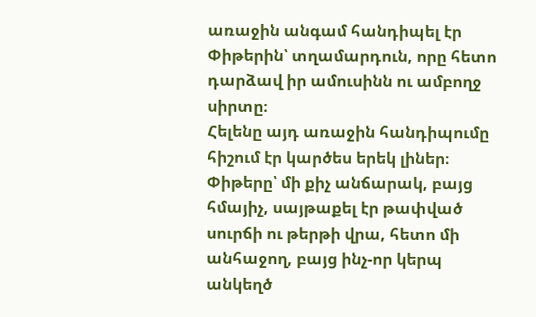առաջին անգամ հանդիպել էր Փիթերին՝ տղամարդուն, որը հետո դարձավ իր ամուսինն ու ամբողջ սիրտը։
Հելենը այդ առաջին հանդիպումը հիշում էր կարծես երեկ լիներ։ Փիթերը՝ մի քիչ անճարակ, բայց հմայիչ, սայթաքել էր թափված սուրճի ու թերթի վրա, հետո մի անհաջող, բայց ինչ-որ կերպ անկեղծ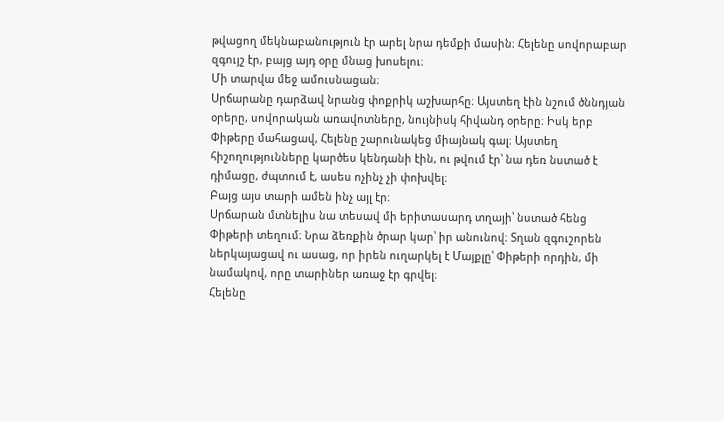թվացող մեկնաբանություն էր արել նրա դեմքի մասին։ Հելենը սովորաբար զգույշ էր, բայց այդ օրը մնաց խոսելու։
Մի տարվա մեջ ամուսնացան։
Սրճարանը դարձավ նրանց փոքրիկ աշխարհը։ Այստեղ էին նշում ծննդյան օրերը, սովորական առավոտները, նույնիսկ հիվանդ օրերը։ Իսկ երբ Փիթերը մահացավ, Հելենը շարունակեց միայնակ գալ։ Այստեղ հիշողությունները կարծես կենդանի էին, ու թվում էր՝ նա դեռ նստած է դիմացը, ժպտում է, ասես ոչինչ չի փոխվել։
Բայց այս տարի ամեն ինչ այլ էր։
Սրճարան մտնելիս նա տեսավ մի երիտասարդ տղայի՝ նստած հենց Փիթերի տեղում։ Նրա ձեռքին ծրար կար՝ իր անունով։ Տղան զգուշորեն ներկայացավ ու ասաց, որ իրեն ուղարկել է Մայքլը՝ Փիթերի որդին, մի նամակով, որը տարիներ առաջ էր գրվել։
Հելենը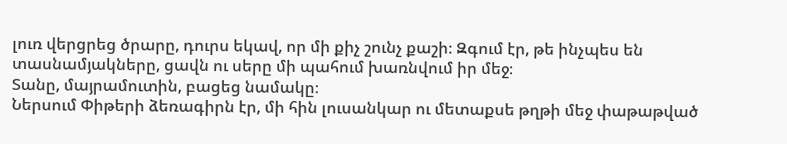լուռ վերցրեց ծրարը, դուրս եկավ, որ մի քիչ շունչ քաշի։ Զգում էր, թե ինչպես են տասնամյակները, ցավն ու սերը մի պահում խառնվում իր մեջ։
Տանը, մայրամուտին, բացեց նամակը։
Ներսում Փիթերի ձեռագիրն էր, մի հին լուսանկար ու մետաքսե թղթի մեջ փաթաթված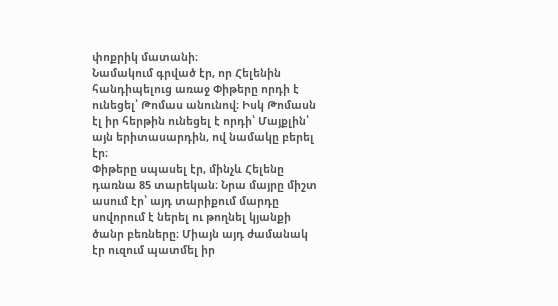փոքրիկ մատանի։
Նամակում գրված էր, որ Հելենին հանդիպելուց առաջ Փիթերը որդի է ունեցել՝ Թոմաս անունով։ Իսկ Թոմասն էլ իր հերթին ունեցել է որդի՝ Մայքլին՝ այն երիտասարդին, ով նամակը բերել էր։
Փիթերը սպասել էր, մինչև Հելենը դառնա 85 տարեկան։ Նրա մայրը միշտ ասում էր՝ այդ տարիքում մարդը սովորում է ներել ու թողնել կյանքի ծանր բեռները։ Միայն այդ ժամանակ էր ուզում պատմել իր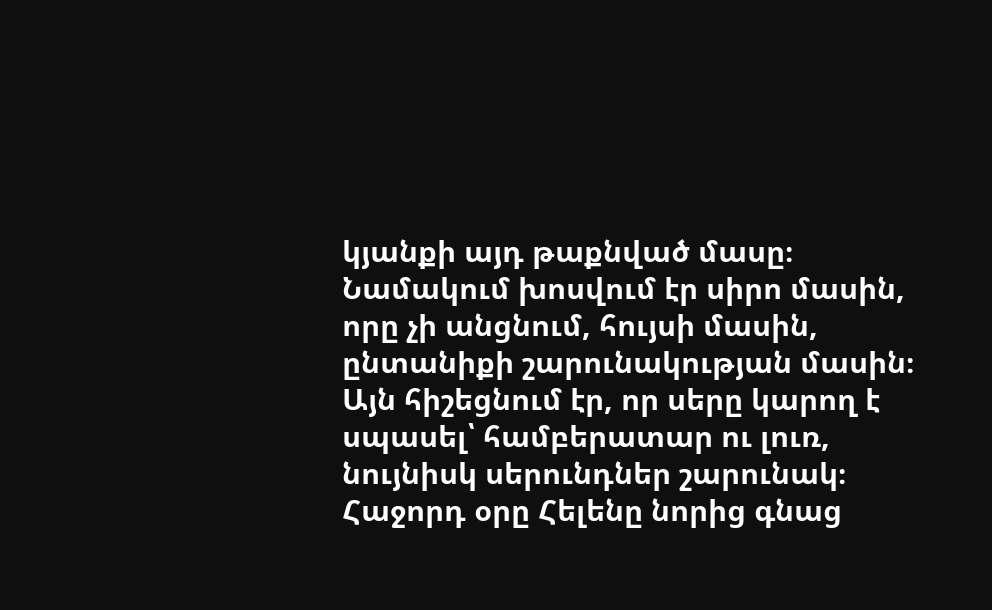կյանքի այդ թաքնված մասը։
Նամակում խոսվում էր սիրո մասին, որը չի անցնում, հույսի մասին, ընտանիքի շարունակության մասին։ Այն հիշեցնում էր, որ սերը կարող է սպասել՝ համբերատար ու լուռ, նույնիսկ սերունդներ շարունակ։
Հաջորդ օրը Հելենը նորից գնաց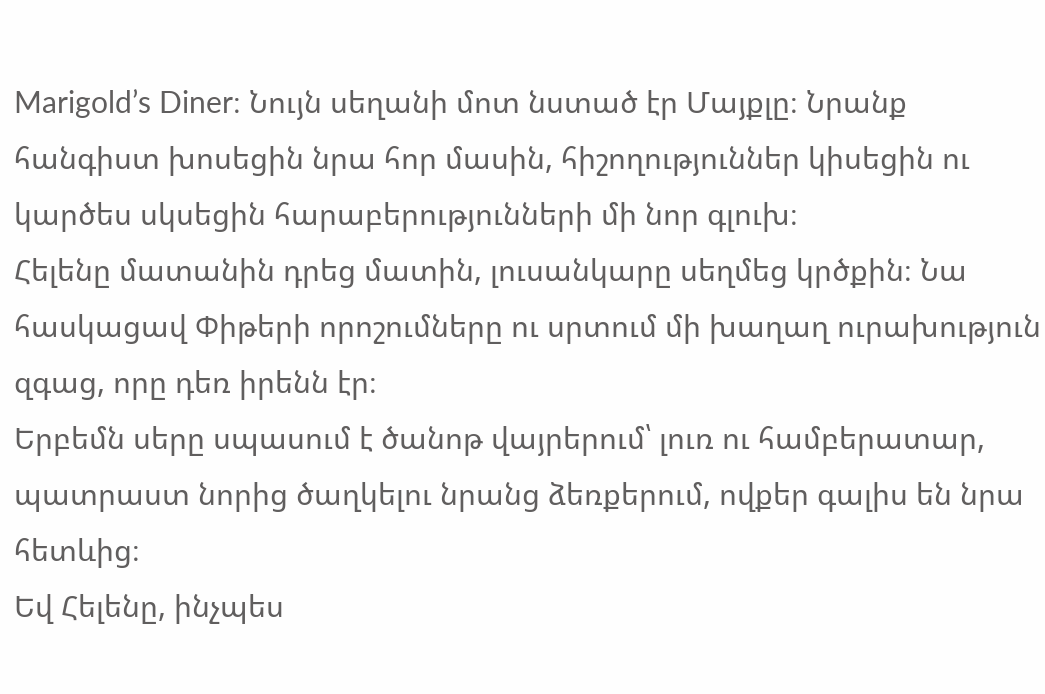Marigold’s Diner։ Նույն սեղանի մոտ նստած էր Մայքլը։ Նրանք հանգիստ խոսեցին նրա հոր մասին, հիշողություններ կիսեցին ու կարծես սկսեցին հարաբերությունների մի նոր գլուխ։
Հելենը մատանին դրեց մատին, լուսանկարը սեղմեց կրծքին։ Նա հասկացավ Փիթերի որոշումները ու սրտում մի խաղաղ ուրախություն զգաց, որը դեռ իրենն էր։
Երբեմն սերը սպասում է ծանոթ վայրերում՝ լուռ ու համբերատար, պատրաստ նորից ծաղկելու նրանց ձեռքերում, ովքեր գալիս են նրա հետևից։
Եվ Հելենը, ինչպես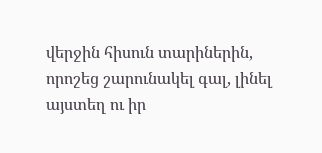վերջին հիսուն տարիներին, որոշեց շարունակել գալ, լինել այստեղ ու իր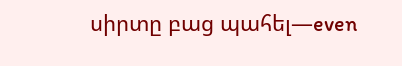սիրտը բաց պահել—even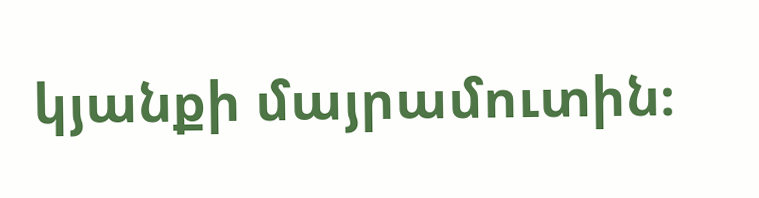կյանքի մայրամուտին։